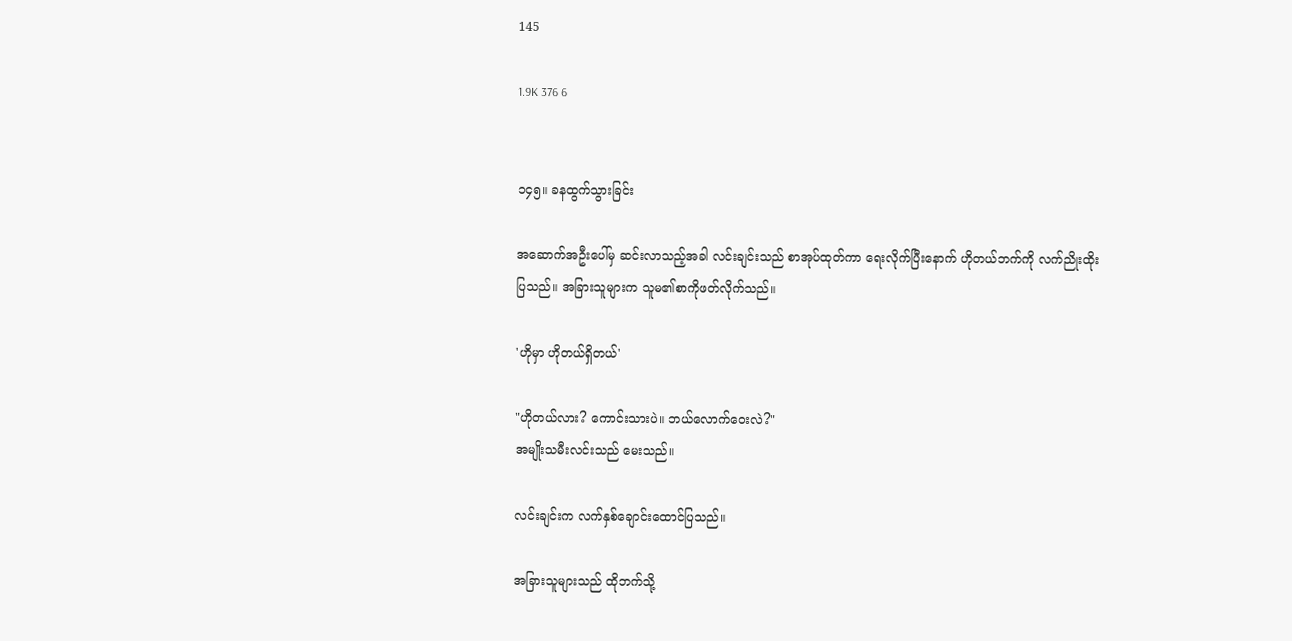145

1.9K 376 6


၁၄၅။ ခနထွက်သွားခြင်း

အဆောက်အဦးပေါ်မှ ဆင်းလာသည့်အခါ လင်းချင်းသည် စာအုပ်ထုတ်ကာ ရေးလိုက်ပြီးနောက် ဟိုတယ်ဘက်ကို လက်ညိုးထိုးပြသည်။ အခြားသူများက သူမ၏စာကိုဖတ်လိုက်သည်။

'ဟိုမှာ ဟိုတယ်ရှိတယ်'

"ဟိုတယ်လား? ကောင်းသားပဲ။ ဘယ်လောက်ဝေးလဲ?"
အမျိုးသမီးလင်းသည် မေးသည်။

လင်းချင်းက လက်နှစ်ချောင်းထောင်ပြသည်။

အခြားသူများသည် ထိုဘက်သို့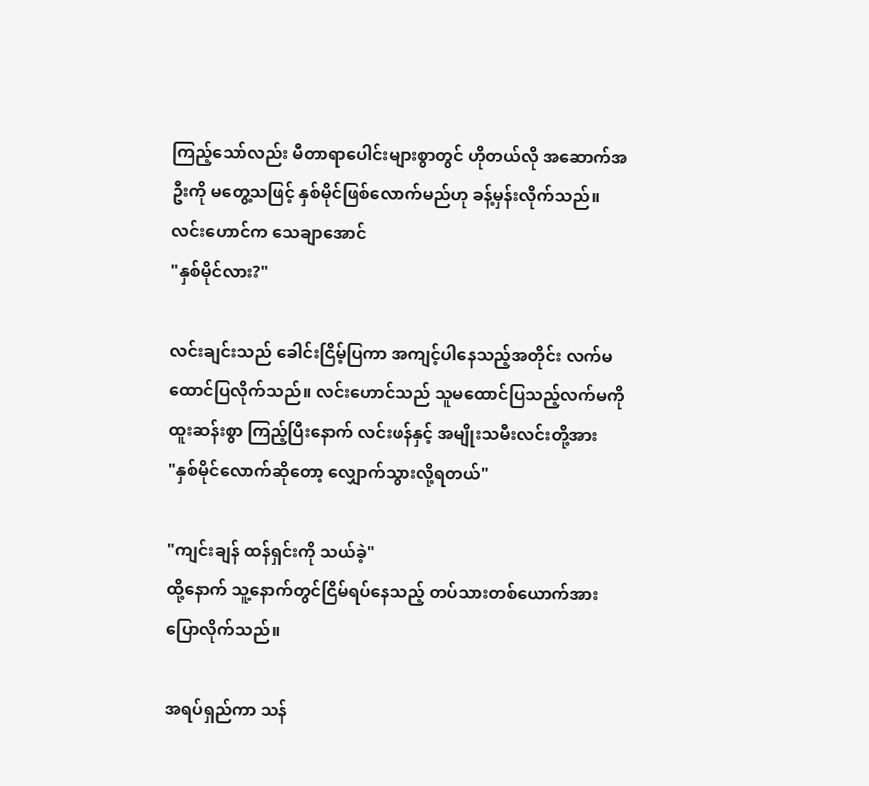ကြည့်သော်လည်း မီတာရာပေါင်းများစွာတွင် ဟိုတယ်လို အဆောက်အဦးကို မတွေ့သဖြင့် နှစ်မိုင်ဖြစ်လောက်မည်ဟု ခန့်မှန်းလိုက်သည်။ လင်းဟောင်က သေချာအောင်
"နှစ်မိုင်လား?"

လင်းချင်းသည် ခေါင်းငြိမ့်ပြကာ အကျင့်ပါနေသည့်အတိုင်း လက်မထောင်ပြလိုက်သည်။ လင်းဟောင်သည် သူမထောင်ပြသည့်လက်မကို ထူးဆန်းစွာ ကြည့်ပြီးနောက် လင်းဖန်နှင့် အမျိုးသမီးလင်းတို့အား
"နှစ်မိုင်လောက်ဆိုတော့ လျှောက်သွားလို့ရတယ်"

"ကျင်းချန် ထန်ရှင်းကို သယ်ခဲ့"
ထို့နောက် သူ့နောက်တွင်ငြိမ်ရပ်နေသည့် တပ်သားတစ်ယောက်အား ပြောလိုက်သည်။

အရပ်ရှည်ကာ သန်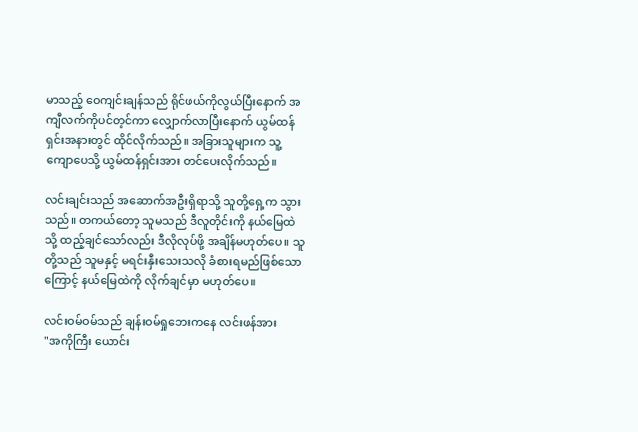မာသည့် ဝေကျင်းချန်သည် ရိုင်ဖယ်ကိုလွယ်ပြီးနောက် အကျီလက်ကိုပင်တ့င်ကာ လျှောက်လာပြီးနောက် ယွမ်ထန်ရှင်းအနားတွင် ထိုင်လိုက်သည်။ အခြားသူများက သူ့ကျောပေသို့ ယွမ်ထန်ရှင်းအား တင်ပေးလိုက်သည်။

လင်းချင်းသည် အဆောက်အဦးရှိရာသို့ သူတို့ရှေ့က သွားသည်။ တကယ်တော့ သူမသည် ဒီလူတိုင်းကို နယ်မြေထဲသို့ ထည့်ချင်သော်လည်း ဒီလိုလုပ်ဖို့ အချိန်မဟုတ်ပေ။ သူတို့သည် သူမနှင့် မရင်းနှီးသေးသလို ခံစားရမည်ဖြစ်သောကြောင့် နယ်မြေထဲကို လိုက်ချင်မှာ မဟုတ်ပေ။

လင်းဝမ်ဝမ်သည် ချန်းဝမ်ရှုဘေးကနေ လင်းဖန်အား
"အကိုကြီး ယောင်း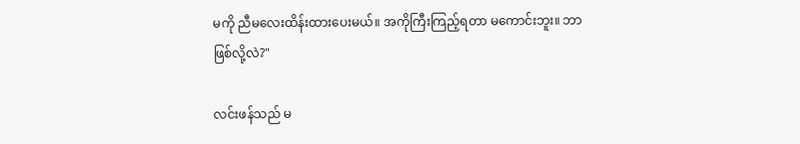မကို ညီမလေးထိန်းထားပေးမယ်။ အကိုကြီးကြည့်ရတာ မကောင်းဘူး။ ဘာဖြစ်လို့လဲ?"

လင်းဖန်သည် မ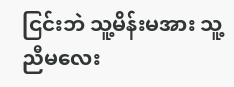ငြင်းဘဲ သူ့မိန်းမအား သူ့ညီမလေး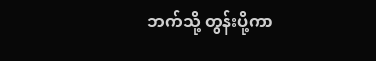ဘက်သို့ တွန်းပို့ကာ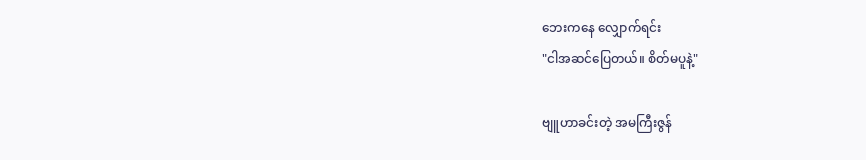ဘေးကနေ လျှောက်ရင်း
"ငါအဆင်ပြေတယ်။ စိတ်မပူနဲ့"

ဗျူဟာခင်းတဲ့ အမကြီးဇွန်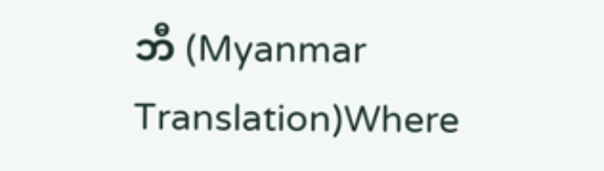ဘီ (Myanmar Translation)Where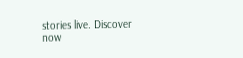stories live. Discover now